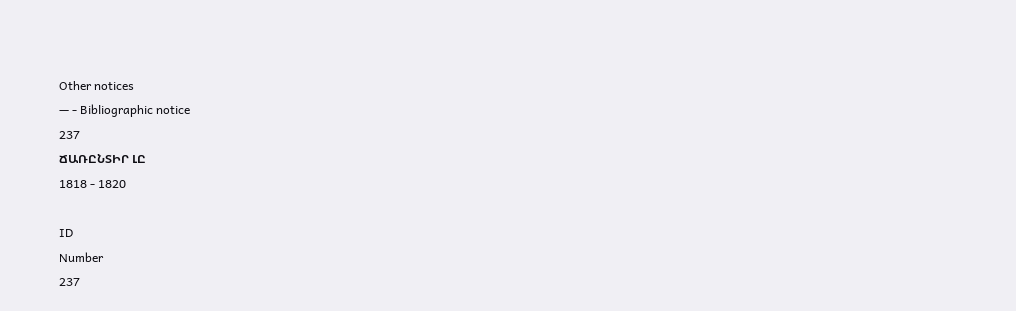Other notices
— - Bibliographic notice
237
ՃԱՌԸՆՏԻՐ ԼԸ
1818 - 1820

ID
Number
237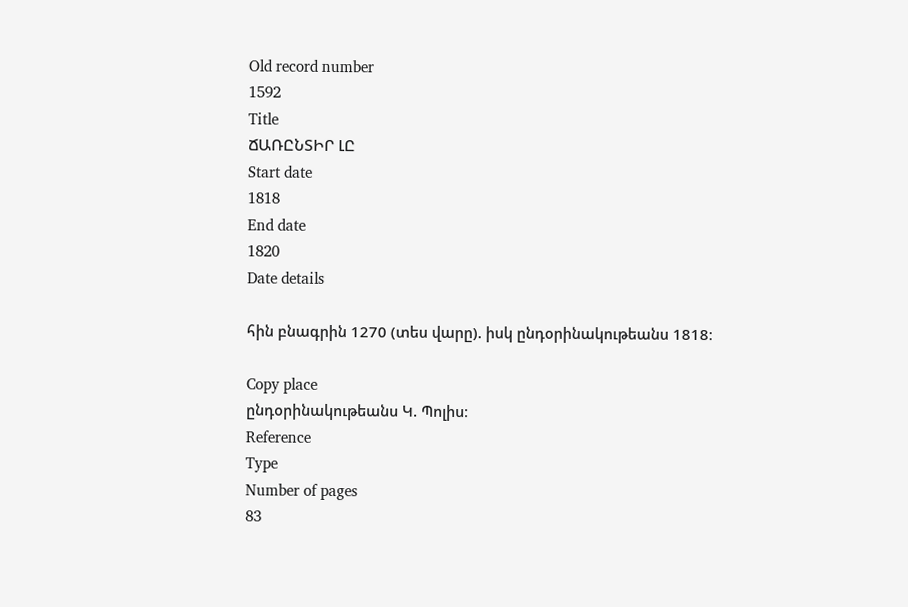Old record number
1592
Title
ՃԱՌԸՆՏԻՐ ԼԸ
Start date
1818
End date
1820
Date details

հին բնագրին 1270 (տես վարը). իսկ ընդօրինակութեանս 1818։

Copy place
ընդօրինակութեանս Կ. Պոլիս։
Reference
Type
Number of pages
83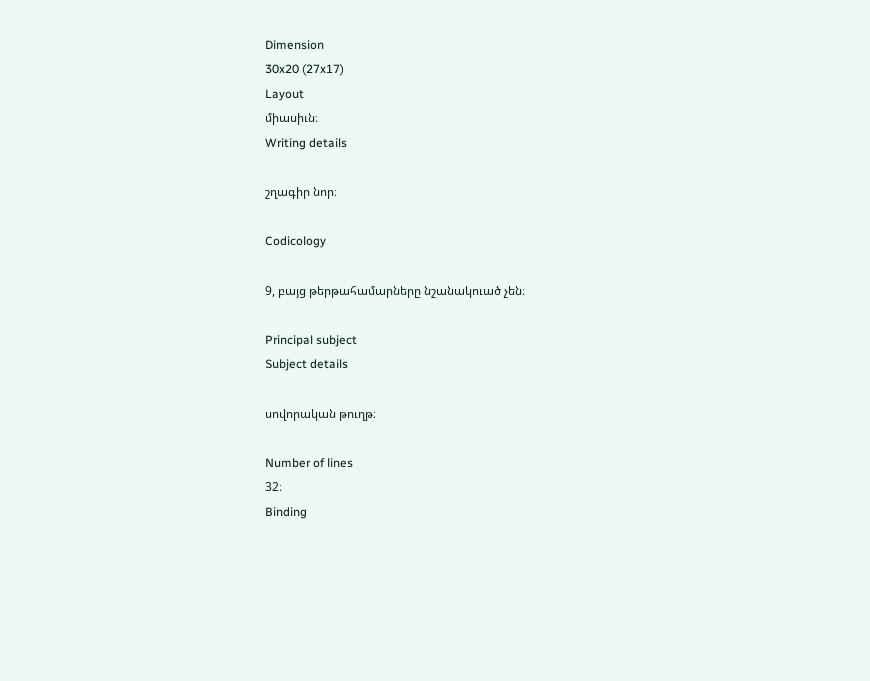Dimension
30x20 (27x17)
Layout
միասիւն։
Writing details

շղագիր նոր։

Codicology

9, բայց թերթահամարները նշանակուած չեն։

Principal subject
Subject details

սովորական թուղթ։

Number of lines
32։
Binding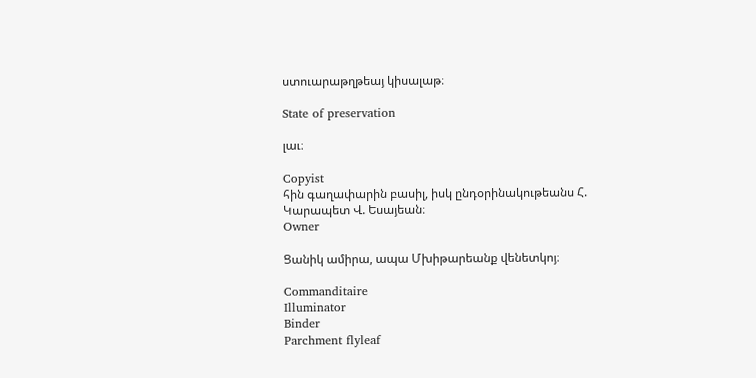ստուարաթղթեայ կիսալաթ։

State of preservation

լաւ։

Copyist
հին գաղափարին բասիլ, իսկ ընդօրինակութեանս Հ. Կարապետ Վ. Եսայեան։
Owner

Ցանիկ ամիրա, ապա Մխիթարեանք վենետկոյ։

Commanditaire
Illuminator
Binder
Parchment flyleaf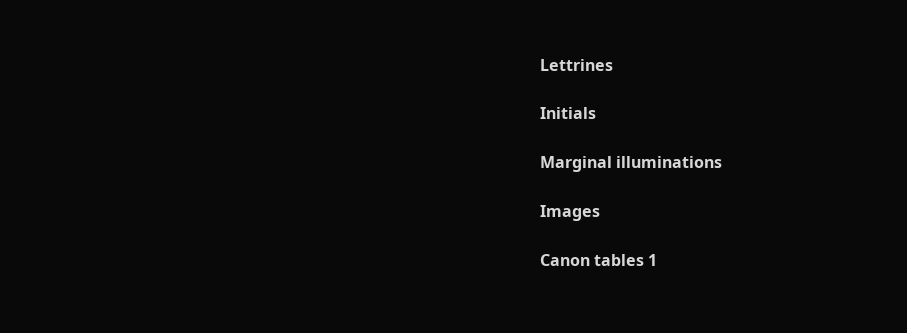Lettrines

Initials

Marginal illuminations

Images

Canon tables 1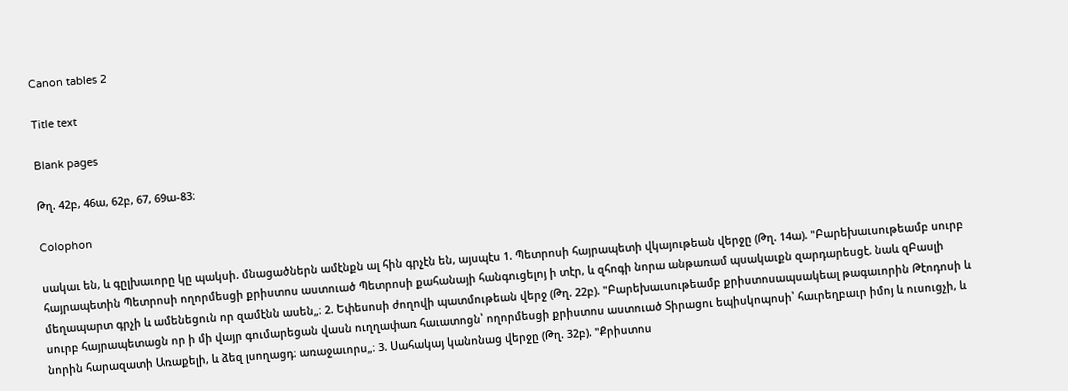Canon tables 2

Title text

Blank pages

Թղ. 42բ, 46ա, 62բ, 67, 69ա-83։

Colophon

սակաւ են, և գըլխաւորը կը պակսի. մնացածներն ամէնքն ալ հին գրչէն են, այսպէս 1. Պետրոսի հայրապետի վկայութեան վերջը (Թղ. 14ա). "Բարեխաւսութեամբ սուրբ հայրապետին Պետրոսի ողորմեսցի քրիստոս աստուած Պետրոսի քահանայի հանգուցելոյ ի տէր, և զհոգի նորա անթառամ պսակաւքն զարդարեսցէ. նաև զԲասլի մեղապարտ գրչի և ամենեցուն որ զամէնն ասեն„։ 2. Եփեսոսի ժողովի պատմութեան վերջ (Թղ. 22բ). "Բարեխաւսութեամբ քրիստոսապսակեալ թագաւորին Թէոդոսի և սուրբ հայրապետացն որ ի մի վայր գումարեցան վասն ուղղափառ հաւատոցն՝ ողորմեսցի քրիստոս աստուած Տիրացու եպիսկոպոսի՝ հաւրեղբաւր իմոյ և ուսուցչի, և նորին հարազատի Առաքելի, և ձեզ լսողացդ։ առաջաւորս„։ 3. Սահակայ կանոնաց վերջը (Թղ. 32բ). "Քրիստոս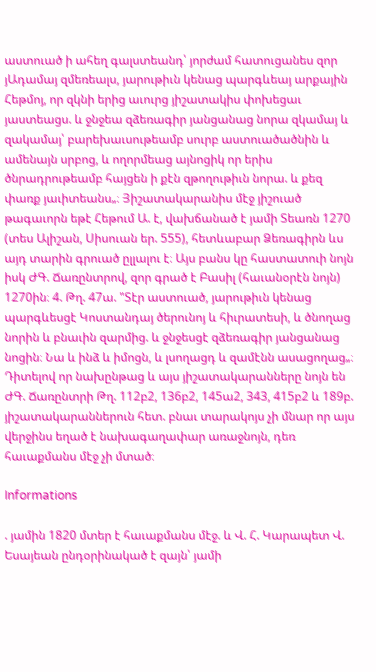աստուած ի ահեղ գալստեանդ՝ յորժամ հատուցանես զոր յԱդամայ զմեռեալս, յարութիւն կենաց պարգևեայ արքային Հեթմոյ, որ զկնի երից աւուրց յիշատակիս փոխեցաւ յաստեացս. և ջնջեա զձեռագիր յանցանաց նորա զկամայ և զակամայ՝ բարեխաւսութեամբ սուրբ աստուածածնին և ամենայն սրբոց, և ողորմեաց այնոցիկ որ երիս ծնրադրութեամբ հայցեն ի քէն զթողութիւն նորա. և քեզ փառք յաւիտեանս„։ Յիշատակարանիս մէջ յիշուած թագաւորն եթէ Հեթում Ա. է, վախճանած է յամի Տեառն 1270 (տես Ալիշան, Սիսուան եր. 555), հետևաբար Ձեռագիրն ևս այդ տարին գրուած ըլլալու է։ Այս բանս կը հաստատուի նոյն իսկ ԺԳ. Ճառընտրով, զոր գրած է Բասիլ (հաւանօրէն նոյն) 1270ին։ 4. Թղ. 47ա. "Տէր աստուած, յարութիւն կենաց պարգևեսցէ Կոստանդայ ծերունոյ և հիւրատեսի, և ծնողաց նորին և բնաւին զարմից. և ջնջեսցէ զձեռագիր յանցանաց նոցին։ Նա և ինձ և իմոցն, և լսողացդ և զամէնն ասացողաց„։ Դիտելով որ նախընթաց և այս յիշատակարանները նոյն են ԺԳ. Ճառընտրի Թղ. 112բ2, 136բ2, 145ա2, 343, 415բ2 և 189բ. յիշատակարաններուն հետ. բնաւ տարակոյս չի մնար որ այս վերջինս եղած է նախագաղափար առաջնոյն, դեռ հաւաքմանս մէջ չի մտած։

Informations

. յամին 1820 մտեր է հաւաքմանս մէջ. և Վ. Հ. Կարապետ Վ. Եսայեան ընդօրինակած է զայն՝ յամի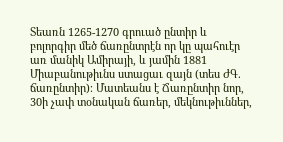Տեառն 1265-1270 գրուած ընտիր և բոլորգիր մեծ ճառընտրէն որ կը պահուէր առ մանիկ Ամիրայի, և յամին 1881 Միաբանութիւնս ստացաւ զայն (տես ԺԳ. ճառընտիր)։ Մատեանս է Ճառընտիր նոր, 30ի չափ տօնական ճառեր, մեկնութիւններ,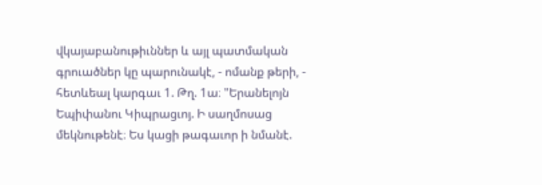վկայաբանութիւններ և այլ պատմական գրուածներ կը պարունակէ, - ոմանք թերի, - հետևեալ կարգաւ 1. Թղ. 1ա։ "Երանելոյն Եպիփանու Կիպրացւոյ. Ի սաղմոսաց մեկնութենէ։ Ես կացի թագաւոր ի նմանէ.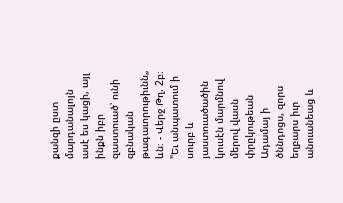քանզի ըստ մարդանալոյն ասէ ես կացի, այլ ինքն իբր զաստուած՝ ունի զբնական թագաւորութիւնն„ ևն։ - Վերջ Թղ. 2բ։ "Եւ անպատում ի սուրբ և յաստուածածին կուսէն մարմնով մերով վասն փրըկութեան Ադամայ ի ծննդոցս, զորս եղբարս իւր անուանեաց և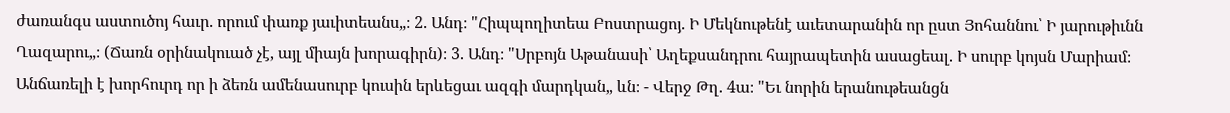ժառանգս աստուծոյ հաւր. որում փառք յաւիտեանս„։ 2. Անդ։ "Հիպպողիտեա Բոստրացոյ. Ի Մեկնութենէ աւետարանին որ ըստ Յոհաննու՝ Ի յարութիւնն Ղազարու„։ (Ճառն օրինակուած չէ, այլ միայն խորագիրն)։ 3. Անդ։ "Սրբոյն Աթանասի՝ Աղեքսանդրու հայրապետին ասացեալ. Ի սուրբ կոյսն Մարիամ։ Անճառելի է խորհուրդ որ ի ձեռն ամենասուրբ կուսին երևեցաւ ազգի մարդկան„ ևն։ - Վերջ Թղ. 4ա։ "Եւ նորին երանութեանցն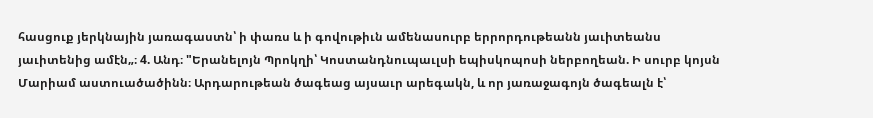հասցուք յերկնային յառագաստն՝ ի փառս և ի գովութիւն ամենասուրբ երրորդութեանն յաւիտեանս յաւիտենից ամէն„։ 4. Անդ։ "Երանելոյն Պրոկղի՝ Կոստանդնուպաւլսի եպիսկոպոսի ներբողեան. Ի սուրբ կոյսն Մարիամ աստուածածինն։ Արդարութեան ծագեաց այսաւր արեգակն, և որ յառաջագոյն ծագեալն է՝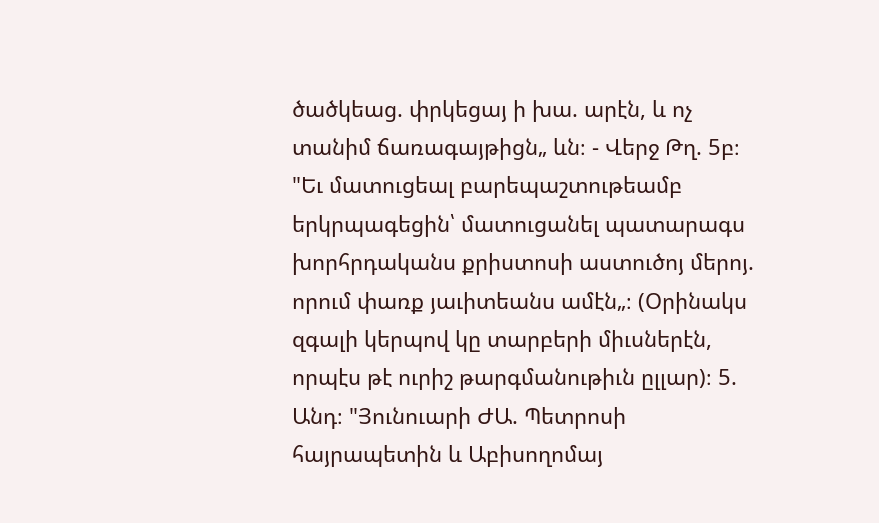ծածկեաց. փրկեցայ ի խա. արէն, և ոչ տանիմ ճառագայթիցն„ ևն։ - Վերջ Թղ. 5բ։ "Եւ մատուցեալ բարեպաշտութեամբ երկրպագեցին՝ մատուցանել պատարագս խորհրդականս քրիստոսի աստուծոյ մերոյ. որում փառք յաւիտեանս ամէն„։ (Օրինակս զգալի կերպով կը տարբերի միւսներէն, որպէս թէ ուրիշ թարգմանութիւն ըլլար)։ 5. Անդ։ "Յունուարի ԺԱ. Պետրոսի հայրապետին և Աբիսողոմայ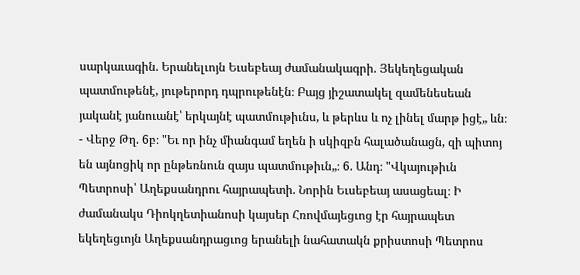սարկաւագին. Երանելւոյն Եւսեբեայ ժամանակագրի. Յեկեղեցական պատմութենէ, յութերորդ դպրութենէն։ Բայց յիշատակել զամենեսեան յականէ յանուանէ՝ երկայնէ պատմութիւնս, և թերևս և ոչ լինել մարթ իցէ„ ևն։ - Վերջ Թղ. 6բ։ "Եւ որ ինչ միանգամ եղեն ի սկիզբն հալածանացն, զի պիտոյ են այնոցիկ որ ընթեռնուն զայս պատմութիւն„։ 6. Անդ։ "Վկայութիւն Պետրոսի՝ Աղեքսանդրու հայրապետի. Նորին Եւսեբեայ ասացեալ։ Ի ժամանակս Դիոկղետիանոսի կայսեր Հռովմայեցւոց էր հայրապետ եկեղեցւոյն Աղեքսանդրացւոց երանելի նահատակն քրիստոսի Պետրոս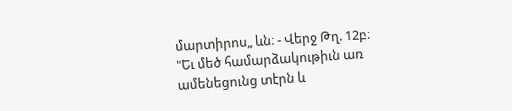մարտիրոս„ ևն։ - Վերջ Թղ. 12բ։ "Եւ մեծ համարձակութիւն առ ամենեցունց տէրն և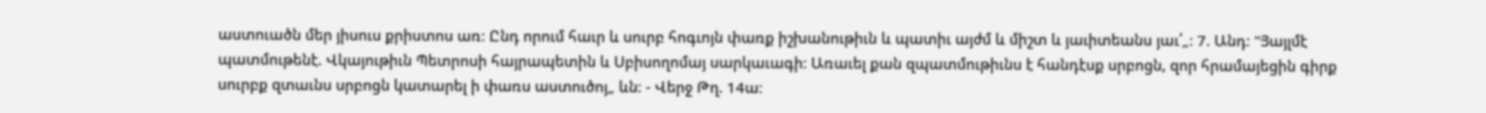աստուածն մեր յիսուս քրիստոս առ։ Ընդ որում հաւր և սուրբ հոգւոյն փառք իշխանութիւն և պատիւ այժմ և միշտ և յաւիտեանս յաւ՛„։ 7. Անդ։ "Յայլմէ պատմութենէ. Վկայութիւն Պետրոսի հայրապետին և Սբիսողոմայ սարկաւագի։ Առաւել քան զպատմութիւնս է հանդէսք սրբոցն, զոր հրամայեցին գիրք սուրբք զտաւնս սրբոցն կատարել ի փառս աստուծոյ„ ևն։ - Վերջ Թղ. 14ա։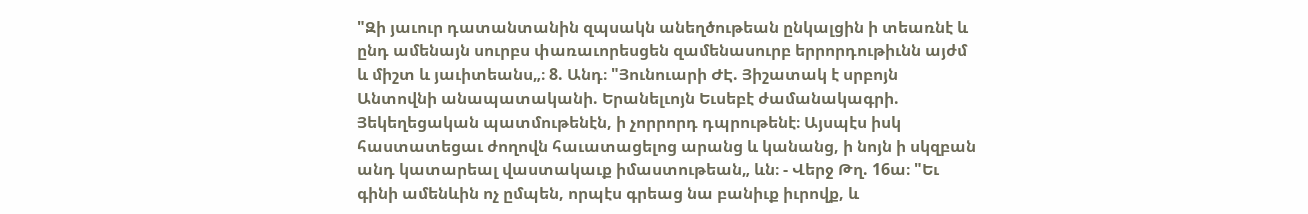"Զի յաւուր դատանտանին զպսակն անեղծութեան ընկալցին ի տեառնէ և ընդ ամենայն սուրբս փառաւորեսցեն զամենասուրբ երրորդութիւնն այժմ և միշտ և յաւիտեանս„։ 8. Անդ։ "Յունուարի ԺԷ. Յիշատակ է սրբոյն Անտովնի անապատականի. Երանելւոյն Եւսեբէ ժամանակագրի. Յեկեղեցական պատմութենէն, ի չորրորդ դպրութենէ։ Այսպէս իսկ հաստատեցաւ ժողովն հաւատացելոց արանց և կանանց, ի նոյն ի սկզբան անդ կատարեալ վաստակաւք իմաստութեան„ ևն։ - Վերջ Թղ. 16ա։ "Եւ գինի ամենևին ոչ ըմպեն, որպէս գրեաց նա բանիւք իւրովք, և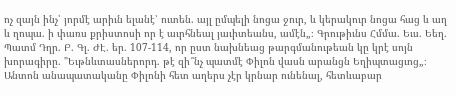ոչ զայն ինչ՝ յորմէ արիւն ելանէ՝ ուտեն. այլ ըմպելի նոցա ջուր, և կերակուր նոցա հաց և աղ և ղոպա. ի փառս քրիստոսի որ է աւրհնեալ յաւիտեանս, ամէն„։ Գրութիւնս Հմմա. Եւս. Եեղ. Պատմ Դղր. Բ. Գլ. ԺԷ. եր. 107-114, որ ըստ նախնեաց թարգմանութեան կը կրէ սոյն խորագիրը. "Եւթնևտասներորդ. թէ զի՞նչ պատմէ Փիլոն վասն արանցն Եղիպտացւոց„։ Անտոն անապատականը Փիլոնի հետ աղերս չէր կրնար ունենալ, հետևաբար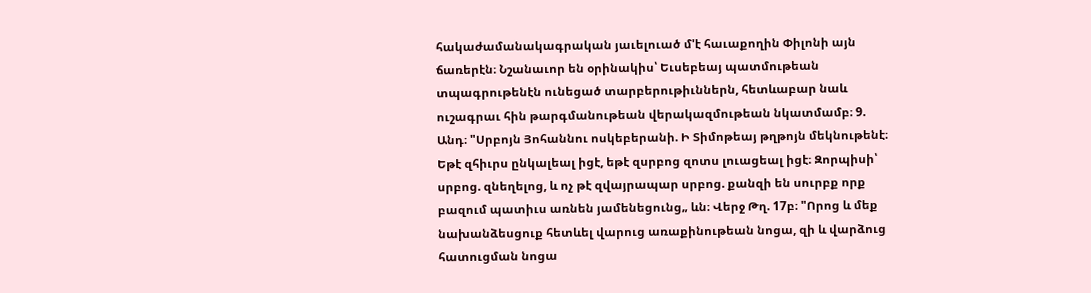հակաժամանակագրական յաւելուած մ'է հաւաքողին Փիլոնի այն ճառերէն։ Նշանաւոր են օրինակիս՝ Եւսեբեայ պատմութեան տպագրութենէն ունեցած տարբերութիւններն, հետևաբար նաև ուշագրաւ հին թարգմանութեան վերակազմութեան նկատմամբ։ 9. Անդ։ "Սրբոյն Յոհաննու ոսկեբերանի. Ի Տիմոթեայ թղթոյն մեկնութենէ։ Եթէ զհիւրս ընկալեալ իցէ, եթէ զսրբոց զոտս լուացեալ իցէ։ Զորպիսի՝ սրբոց. զնեղելոց, և ոչ թէ զվայրապար սրբոց. քանզի են սուրբք որք բազում պատիւս առնեն յամենեցունց„ ևն։ Վերջ Թղ. 17բ։ "Որոց և մեք նախանձեսցուք հետևել վարուց առաքինութեան նոցա, զի և վարձուց հատուցման նոցա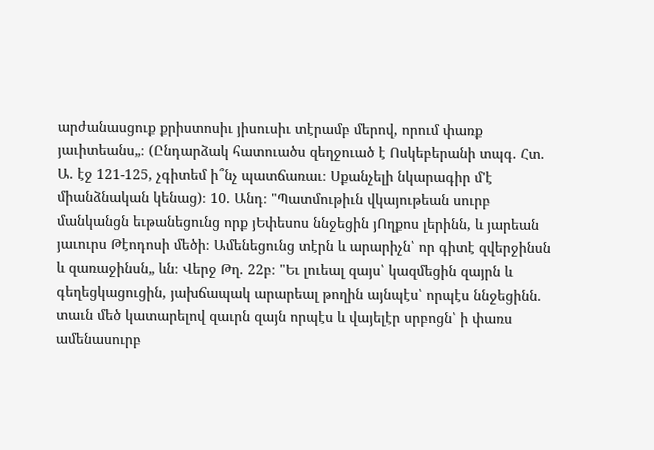արժանասցուք քրիստոսիւ յիսուսիւ տէրամբ մերով, որում փառք յաւիտեանս„։ (Ընդարձակ հատուածս զեղջուած է Ոսկեբերանի տպգ. Հտ. Ա. էջ 121-125, չգիտեմ ի՞նչ պատճառաւ։ Սքանչելի նկարագիր մ'է միանձնական կենաց)։ 10. Անդ։ "Պատմութիւն վկայութեան սուրբ մանկանցն եւթանեցունց որք յԵփեսոս ննջեցին յՈղքոս լերինն, և յարեան յաւուրս Թէոդոսի մեծի։ Ամենեցունց տէրն և արարիչն՝ որ գիտէ զվերջինսն և զառաջինսն„ ևն։ Վերջ Թղ. 22բ։ "Եւ լուեալ զայս՝ կազմեցին զայրն և գեղեցկացուցին, յախճապակ արարեալ թողին այնպէս՝ որպէս ննջեցինն. տաւն մեծ կատարելով զաւրն զայն որպէս և վայելէր սրբոցն՝ ի փառս ամենասուրբ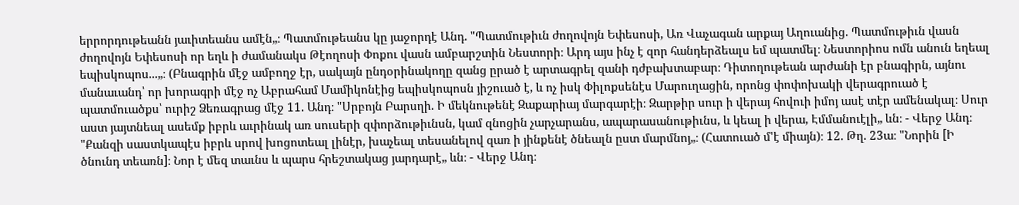երրորդութեանն յաւիտեանս ամէն„։ Պատմութեանս կը յաջորդէ Անդ. "Պատմութիւն ժողովոյն Եփեսոսի, Առ Վաչագան արքայ Աղուանից. Պատմութիւն վասն ժողովոյն Եփեսոսի որ եղև ի ժամանակս Թէողոսի Փոքու վասն ամբարշտին Նեստորի։ Արդ այս ինչ է զոր հանդերձեալս եմ պատմել։ Նեստորիոս ոմն անուն եղեալ եպիսկոպոս...„։ (Բնագրին մէջ ամբողջ էր, սակայն ընդօրինակողը զանց ըրած է արտագրել զանի դժբախտաբար։ Դիտողութեան արժանի էր բնագիրն, այնու մանաւանդ՝ որ խորագրի մէջ ոչ Աբրահամ Մամիկոնէից եպիսկոպոսն յիշուած է, և ոչ իսկ Փիլոքսենէս Մարուղացին, որոնց փոփոխակի վերագրուած է պատմուածքս՝ ուրիշ Ձեռագրաց մէջ 11. Անդ։ "Սրբոյն Բարսղի. Ի մեկնութենէ Զաքարիայ մարգարէի։ Զարթիր սուր ի վերայ հովուի իմոյ ասէ տէր ամենակալ։ Սուր աստ յայտնեալ ասեմք իբրև աւրինակ առ սուսերի զփորձութիւնսն, կամ զնոցին չարչարանս, ապարասանութիւնս, և կեալ ի վերա, Էմմանուէլի„ ևն։ - Վերջ Անդ։ "Քանզի սաստկապէս իբրև սրով խոցոտեալ լինէր, խաչեալ տեսանելով զառ ի յինքենէ ծնեալն ըստ մարմնոյ„։ (Հատուած մ'է միայն)։ 12. Թղ. 23ա։ "Նորին [Ի ծնունդ տեառն]։ Նոր է մեզ տաւնս և պարս հրեշտակաց յարդարէ„ ևն։ - Վերջ Անդ։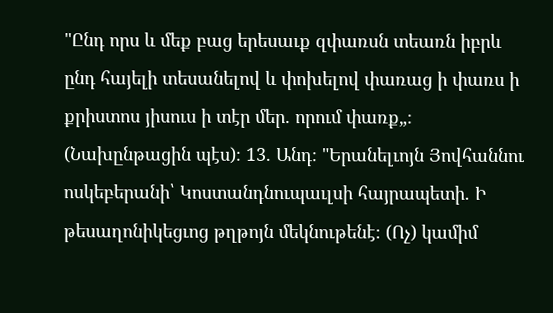"Ընդ որս և մեք բաց երեսաւք զփառսն տեառն իբրև ընդ հայելի տեսանելով և փոխելով փառաց ի փառս ի քրիստոս յիսուս ի տէր մեր. որում փառք„։ (Նախընթացին պէս)։ 13. Անդ։ "Երանելւոյն Յովհաննու ոսկեբերանի՝ Կոստանդնուպաւլսի հայրապետի. Ի թեսաղոնիկեցւոց թղթոյն մեկնութենէ։ (Ոչ) կամիմ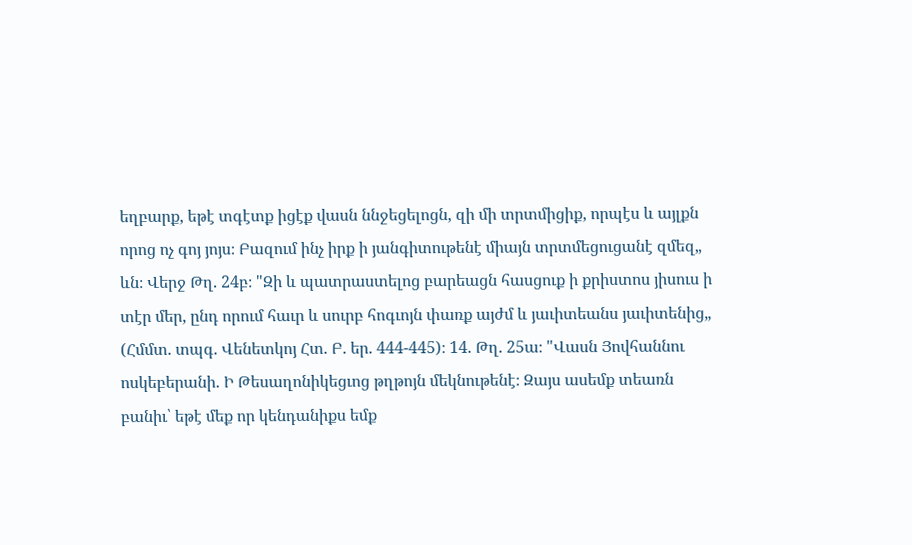եղբարք, եթէ տգէտք իցէք վասն ննջեցելոցն, զի մի տրտմիցիք, որպէս և այլքն որոց ոչ գոյ յոյս։ Բազում ինչ իրք ի յանգիտութենէ միայն տրտմեցուցանէ զմեզ„ ևն։ Վերջ Թղ. 24բ։ "Զի և պատրաստելոց բարեացն հասցուք ի քրիստոս յիսուս ի տէր մեր, ընդ որում հաւր և սուրբ հոգւոյն փառք այժմ և յաւիտեանս յաւիտենից„ (Հմմտ. տպգ. Վենետկոյ Հտ. Բ. եր. 444-445)։ 14. Թղ. 25ա։ "Վասն Յովհաննու ոսկեբերանի. Ի Թեսաղոնիկեցւոց թղթոյն մեկնութենէ։ Զայս ասեմք տեառն բանիւ՝ եթէ մեք որ կենդանիքս եմք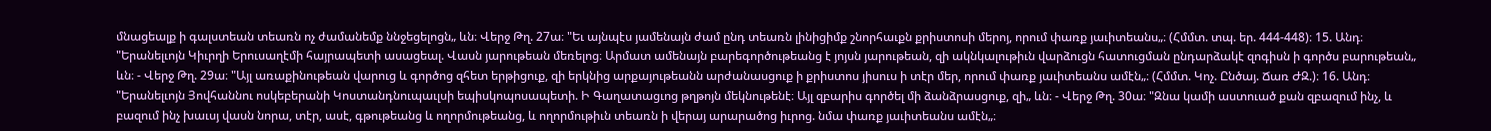մնացեալք ի գալստեան տեառն ոչ ժամանեմք ննջեցելոցն„ ևն։ Վերջ Թղ. 27ա։ "Եւ այնպէս յամենայն ժամ ընդ տեառն լինիցիմք շնորհաւքն քրիստոսի մերոյ, որում փառք յաւիտեանս„։ (Հմմտ. տպ. եր. 444-448)։ 15. Անդ։ "Երանելւոյն Կիւրղի Երուսաղէմի հայրապետի ասացեալ. Վասն յարութեան մեռելոց։ Արմատ ամենայն բարեգործութեանց է յոյսն յարութեան, զի ակնկալութիւն վարձուցն հատուցման ընդարձակէ զոգիսն ի գործս բարութեան„ ևն։ - Վերջ Թղ. 29ա։ "Այլ առաքինութեան վարուց և գործոց զհետ երթիցուք, զի երկնից արքայութեանն արժանասցուք ի քրիստոս յիսուս ի տէր մեր, որում փառք յաւիտեանս ամէն„։ (Հմմտ. Կոչ. Ընծայ. Ճառ ԺԶ.)։ 16. Անդ։ "Երանելւոյն Յովհաննու ոսկեբերանի Կոստանդնուպաւլսի եպիսկոպոսապետի. Ի Գաղատացւոց թղթոյն մեկնութենէ։ Այլ զբարիս գործել մի ձանձրասցուք, զի„ ևն։ - Վերջ Թղ. 30ա։ "Զնա կամի աստուած քան զբազում ինչ, և բազում ինչ խաւսյ վասն նորա, տէր, ասէ, գթութեանց և ողորմութեանց, և ողորմութիւն տեառն ի վերայ արարածոց իւրոց. նմա փառք յաւիտեանս ամէն„։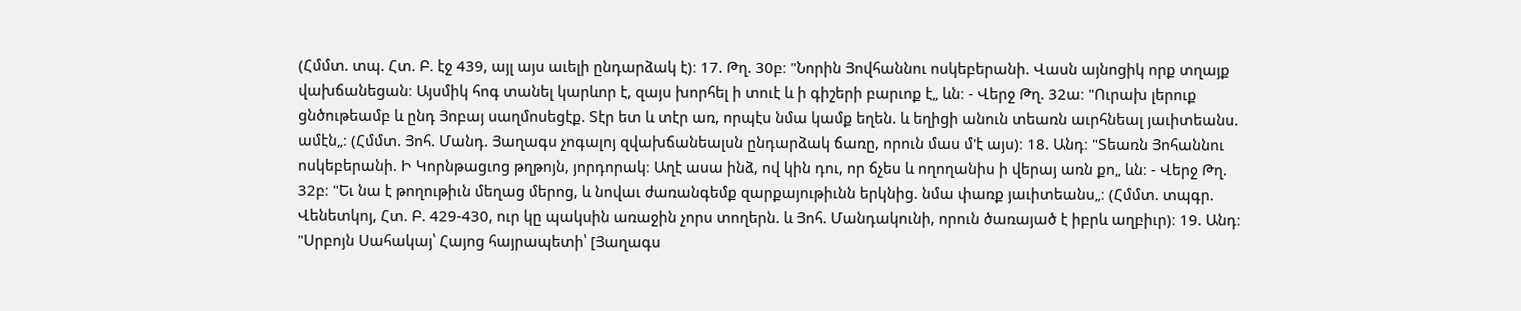(Հմմտ. տպ. Հտ. Բ. էջ 439, այլ այս աւելի ընդարձակ է)։ 17. Թղ. 30բ։ "Նորին Յովհաննու ոսկեբերանի. Վասն այնոցիկ որք տղայք վախճանեցան։ Այսմիկ հոգ տանել կարևոր է, զայս խորհել ի տուէ և ի գիշերի բարւոք է„ ևն։ - Վերջ Թղ. 32ա։ "Ուրախ լերուք ցնծութեամբ և ընդ Յոբայ սաղմոսեցէք. Տէր ետ և տէր առ, որպէս նմա կամք եղեն. և եղիցի անուն տեառն աւրհնեալ յաւիտեանս. ամէն„։ (Հմմտ. Յոհ. Մանդ. Յաղագս չոգալոյ զվախճանեալսն ընդարձակ ճառը, որուն մաս մ'է այս)։ 18. Անդ։ "Տեառն Յոհաննու ոսկեբերանի. Ի Կորնթացւոց թղթոյն, յորդորակ։ Աղէ ասա ինձ, ով կին դու, որ ճչես և ողողանիս ի վերայ առն քո„ ևն։ - Վերջ Թղ. 32բ։ "Եւ նա է թողութիւն մեղաց մերոց, և նովաւ ժառանգեմք զարքայութիւնն երկնից. նմա փառք յաւիտեանս„։ (Հմմտ. տպգր. Վենետկոյ, Հտ. Բ. 429-430, ուր կը պակսին առաջին չորս տողերն. և Յոհ. Մանդակունի, որուն ծառայած է իբրև աղբիւր)։ 19. Անդ։ "Սրբոյն Սահակայ՝ Հայոց հայրապետի՝ [Յաղագս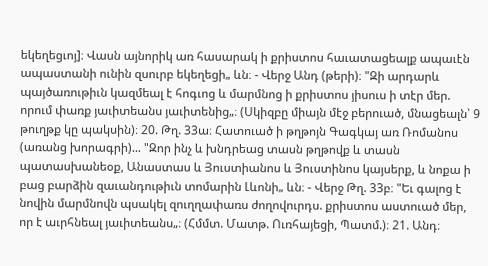եկեղեցւոյ]։ Վասն այնորիկ առ հասարակ ի քրիստոս հաւատացեալք ապաւէն ապաստանի ունին զսուրբ եկեղեցի„ ևն։ - Վերջ Անդ (թերի)։ "Զի արդարև պայծառութիւն կազմեալ է հոգւոց և մարմնոց ի քրիստոս յիսուս ի տէր մեր. որում փառք յաւիտեանս յաւիտենից„։ (Սկիզբը միայն մէջ բերուած, մնացեալն՝ 9 թուղթք կը պակսին)։ 20. Թղ. 33ա։ Հատուած ի թղթոյն Գագկայ առ Ռոմանոս (առանց խորագրի)... "Զոր ինչ և խնդրեաց տասն թղթովք և տասն պատասխանեօք, Անաստաս և Յուստիանոս և Յուստինոս կայսերք, և նոքա ի բաց բարձին զաւանդութիւն տոմարին Լևոնի„ ևն։ - Վերջ Թղ. 33բ։ "Եւ գալոց է նովին մարմնովն պսակել զուղղափառս ժողովուրդս. քրիստոս աստուած մեր, որ է աւրհնեալ յաւիտեանս„։ (Հմմտ. Մատթ. Ուռհայեցի, Պատմ.)։ 21. Անդ։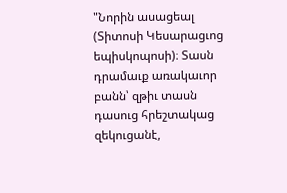"Նորին ասացեալ (Տիտոսի Կեսարացւոց եպիսկոպոսի)։ Տասն դրամաւք առակաւոր բանն՝ զթիւ տասն դասուց հրեշտակաց զեկուցանէ,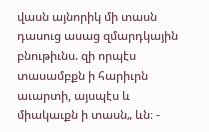վասն այնորիկ մի տասն դասուց ասաց զմարդկային բնութիւնս. զի որպէս տասամբքն ի հարիւրն աւարտի, այսպէս և միակաւքն ի տասն„ ևն։ -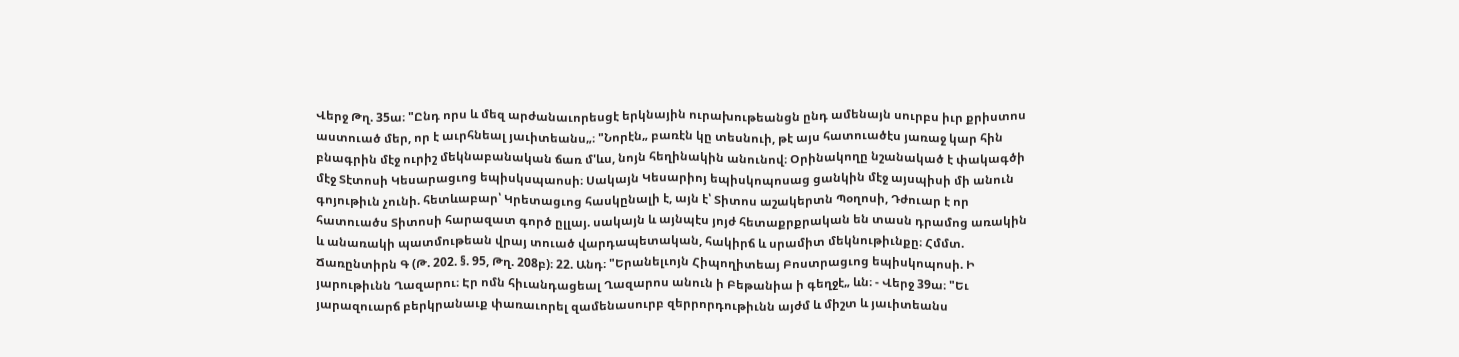Վերջ Թղ. 35ա։ "Ընդ որս և մեզ արժանաւորեսցէ երկնային ուրախութեանցն ընդ ամենայն սուրբս իւր քրիստոս աստուած մեր, որ է աւրհնեալ յաւիտեանս„։ "Նորէն„ բառէն կը տեսնուի, թէ այս հատուածէս յառաջ կար հին բնագրին մէջ ուրիշ մեկնաբանական ճառ մ'ևս, նոյն հեղինակին անունով։ Օրինակողը նշանակած է փակագծի մէջ Տէտոսի Կեսարացւոց եպիսկսպաոսի։ Սակայն Կեսարիոյ եպիսկոպոսաց ցանկին մէջ այսպիսի մի անուն գոյութիւն չունի. հետևաբար՝ Կրետացւոց հասկընալի է, այն է՝ Տիտոս աշակերտն Պօղոսի, Դժուար է որ հատուածս Տիտոսի հարազատ գործ ըլլայ. սակայն և այնպէս յոյժ հետաքրքրական են տասն դրամոց առակին և անառակի պատմութեան վրայ տուած վարդապետական, հակիրճ և սրամիտ մեկնութիւնքը։ Հմմտ. Ճառընտիրն Գ (Թ. 202. §. 95, Թղ. 208բ)։ 22. Անդ։ "Երանելւոյն Հիպողիտեայ Բոստրացւոց եպիսկոպոսի. Ի յարութիւնն Ղազարու։ Էր ոմն հիւանդացեալ Ղազարոս անուն ի Բեթանիա ի գեղջէ„ ևն։ - Վերջ 39ա։ "Եւ յարազուարճ բերկրանաւք փառաւորել զամենասուրբ զերրորդութիւնն այժմ և միշտ և յաւիտեանս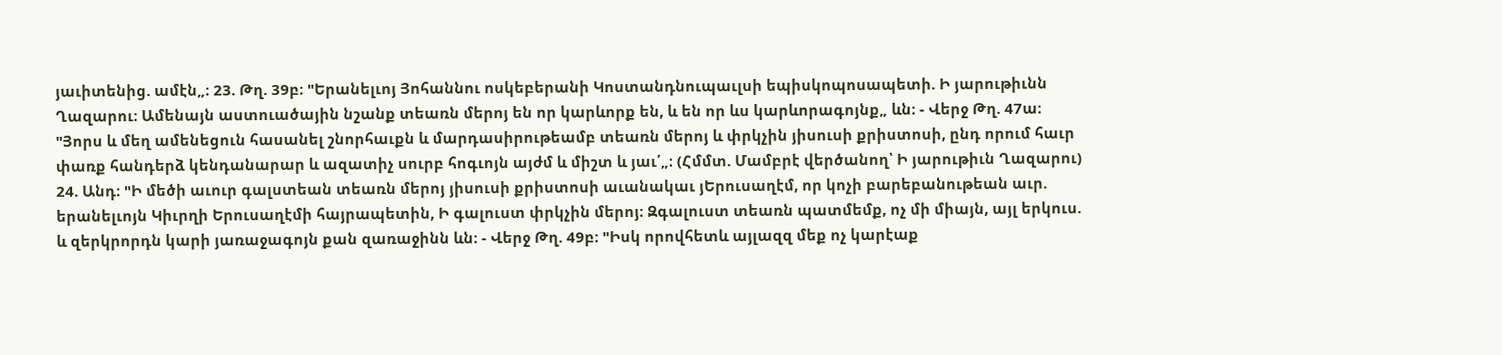յաւիտենից. ամէն„։ 23. Թղ. 39բ։ "Երանելւոյ Յոհաննու ոսկեբերանի Կոստանդնուպաւլսի եպիսկոպոսապետի. Ի յարութիւնն Ղազարու։ Ամենայն աստուածային նշանք տեառն մերոյ են որ կարևորք են, և են որ ևս կարևորագոյնք„ ևն։ - Վերջ Թղ. 47ա։ "Յորս և մեղ ամենեցուն հասանել շնորհաւքն և մարդասիրութեամբ տեառն մերոյ և փրկչին յիսուսի քրիստոսի, ընդ որում հաւր փառք հանդերձ կենդանարար և ազատիչ սուրբ հոգւոյն այժմ և միշտ և յաւ՛„։ (Հմմտ. Մամբրէ վերծանող՝ Ի յարութիւն Ղազարու) 24. Անդ։ "Ի մեծի աւուր գալստեան տեառն մերոյ յիսուսի քրիստոսի աւանակաւ յԵրուսաղէմ, որ կոչի բարեբանութեան աւր. երանելւոյն Կիւրղի Երուսաղէմի հայրապետին, Ի գալուստ փրկչին մերոյ։ Զգալուստ տեառն պատմեմք, ոչ մի միայն, այլ երկուս. և զերկրորդն կարի յառաջագոյն քան զառաջինն ևն։ - Վերջ Թղ. 49բ։ "Իսկ որովհետև այլազզ մեք ոչ կարէաք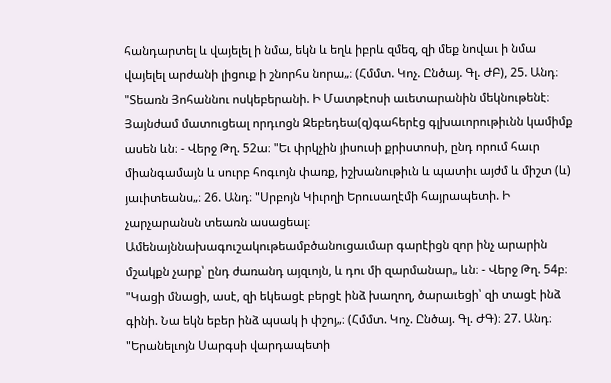հանդարտել և վայելել ի նմա, եկն և եղև իբրև զմեզ, զի մեք նովաւ ի նմա վայելել արժանի լիցուք ի շնորհս նորա„։ (Հմմտ. Կոչ. Ընծայ. Գլ. ԺԲ), 25. Անդ։ "Տեառն Յոհաննու ոսկեբերանի. Ի Մատթէոսի աւետարանին մեկնութենէ։ Յայնժամ մատուցեալ որդւոցն Զեբեդեա(զ)գահերէց գլխաւորութիւնն կամիմք ասեն ևն։ - Վերջ Թղ. 52ա։ "Եւ փրկչին յիսուսի քրիստոսի, ընդ որում հաւր միանգամայն և սուրբ հոգւոյն փառք, իշխանութիւն և պատիւ այժմ և միշտ (և) յաւիտեանս„։ 26. Անդ։ "Սրբոյն Կիւրղի Երուսաղէմի հայրապետի. Ի չարչարանսն տեառն ասացեալ։ Ամենայննախագուշակութեամբծանուցաւմար գարէիցն զոր ինչ արարին մշակքն չարք՝ ընդ ժառանդ այզւոյն, և դու մի զարմանար„ ևն։ - Վերջ Թղ. 54բ։ "Կացի մնացի, ասէ, զի եկեացէ բերցէ ինձ խաղող, ծարաւեցի՝ զի տացէ ինձ գինի. Նա եկն եբեր ինձ պսակ ի փշոյ„։ (Հմմտ. Կոչ. Ընծայ. Գլ. ԺԳ)։ 27. Անդ։ "Երանելւոյն Սարգսի վարդապետի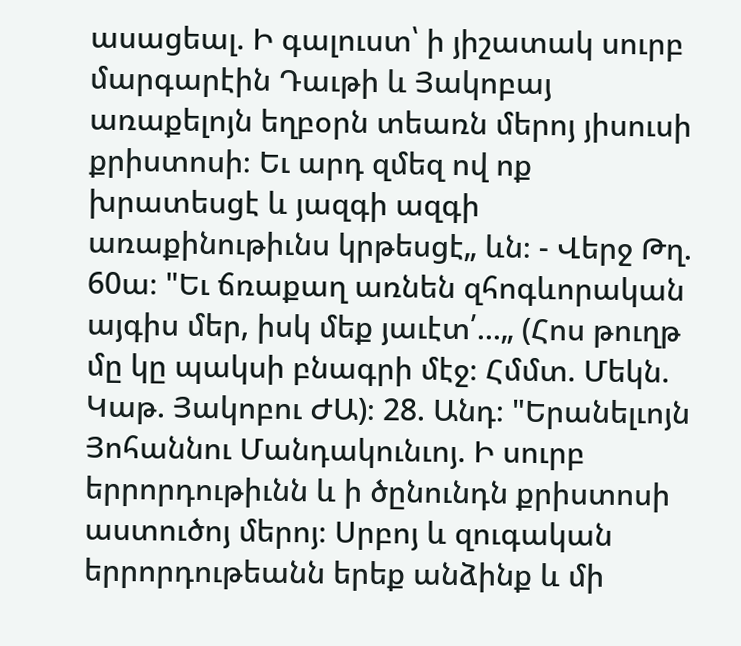ասացեալ. Ի գալուստ՝ ի յիշատակ սուրբ մարգարէին Դաւթի և Յակոբայ առաքելոյն եղբօրն տեառն մերոյ յիսուսի քրիստոսի։ Եւ արդ զմեզ ով ոք խրատեսցէ և յազգի ազգի առաքինութիւնս կրթեսցէ„ ևն։ - Վերջ Թղ. 60ա։ "Եւ ճռաքաղ առնեն զհոգևորական այգիս մեր, իսկ մեք յաւէտ՛...„ (Հոս թուղթ մը կը պակսի բնագրի մէջ։ Հմմտ. Մեկն. Կաթ. Յակոբու ԺԱ)։ 28. Անդ։ "Երանելւոյն Յոհաննու Մանդակունւոյ. Ի սուրբ երրորդութիւնն և ի ծընունդն քրիստոսի աստուծոյ մերոյ։ Սրբոյ և զուգական երրորդութեանն երեք անձինք և մի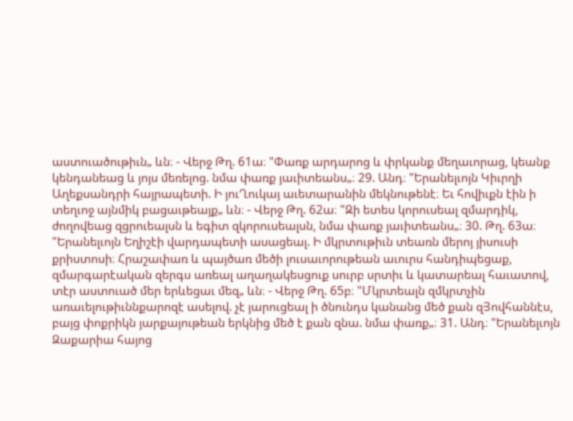աստուածութիւն„ ևն։ - Վերջ Թղ. 61ա։ "Փառք արդարոց և փրկանք մեղաւորաց, կեանք կենդանեաց և յոյս մեռելոց. նմա փառք յաւիտեանս„։ 29. Անդ։ "Երանելւոյն Կիւրղի Աղեքսանդրի հայրապետի. Ի յուՂուկայ աւետարանին մեկնութենէ։ Եւ հովիւքն էին ի տեղւոջ այնմիկ բացաւթեայք„ ևն։ - Վերջ Թղ. 62ա։ "Զի ետես կորուսեալ զմարդիկ, ժողովեաց զցրուեալսն և եգիտ զկորուսեալսն, նմա փառք յաւիտեանս„։ 30. Թղ. 63ա։ "Երանելւոյն Եղիշէի վարդապետի ասացեալ. Ի մկրտութիւն տեառն մերոյ յիսուսի քրիստոսի։ Հրաշափառ և պայծառ մեծի լուսաւորութեան աւուրս հանդիպեցաք, զմարգարէական զերգս առեալ աղաղակեսցուք սուրբ սրտիւ և կատարեալ հաւատով, տէր աստուած մեր երևեցաւ մեզ„ ևն։ - Վերջ Թղ. 65բ։ "Մկրտեալն զմկրտչին առաւելութիւննքարոզէ ասելով. չէ յարուցեալ ի ծնունդս կանանց մեծ քան զՅովհաննէս, բայց փոքրիկն յարքայութեան երկնից մեծ է քան զնա. նմա փառք„։ 31. Անդ։ "Երանելւոյն Զաքարիա հայոց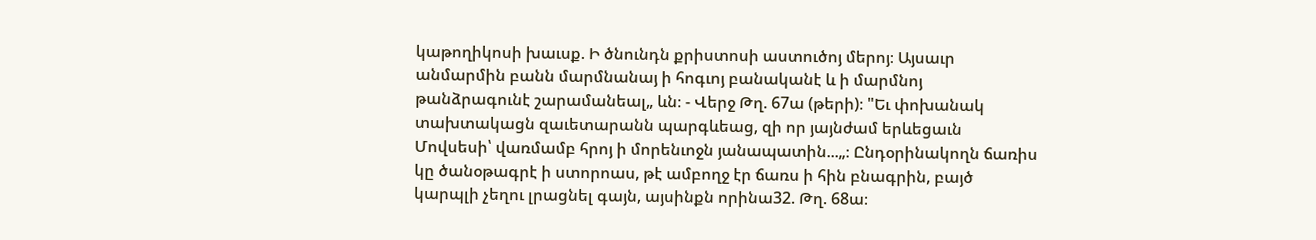կաթողիկոսի խաւսք. Ի ծնունդն քրիստոսի աստուծոյ մերոյ։ Այսաւր անմարմին բանն մարմնանայ ի հոգւոյ բանականէ և ի մարմնոյ թանձրագունէ շարամանեալ„ ևն։ - Վերջ Թղ. 67ա (թերի)։ "Եւ փոխանակ տախտակացն զաւետարանն պարգևեաց, զի որ յայնժամ երևեցաւն Մովսեսի՝ վառմամբ հրոյ ի մորենւոջն յանապատին...„։ Ընդօրինակողն ճառիս կը ծանօթագրէ ի ստորոաս, թէ ամբողջ էր ճառս ի հին բնագրին, բայծ կարպլի չեղու լրացնել գայն, այսինքն որինա32. Թղ. 68ա։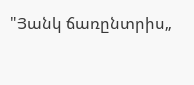"Յանկ ճառընտրիս„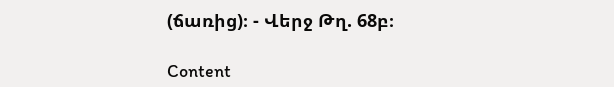(ճառից)։ - Վերջ Թղ. 68բ։

Content